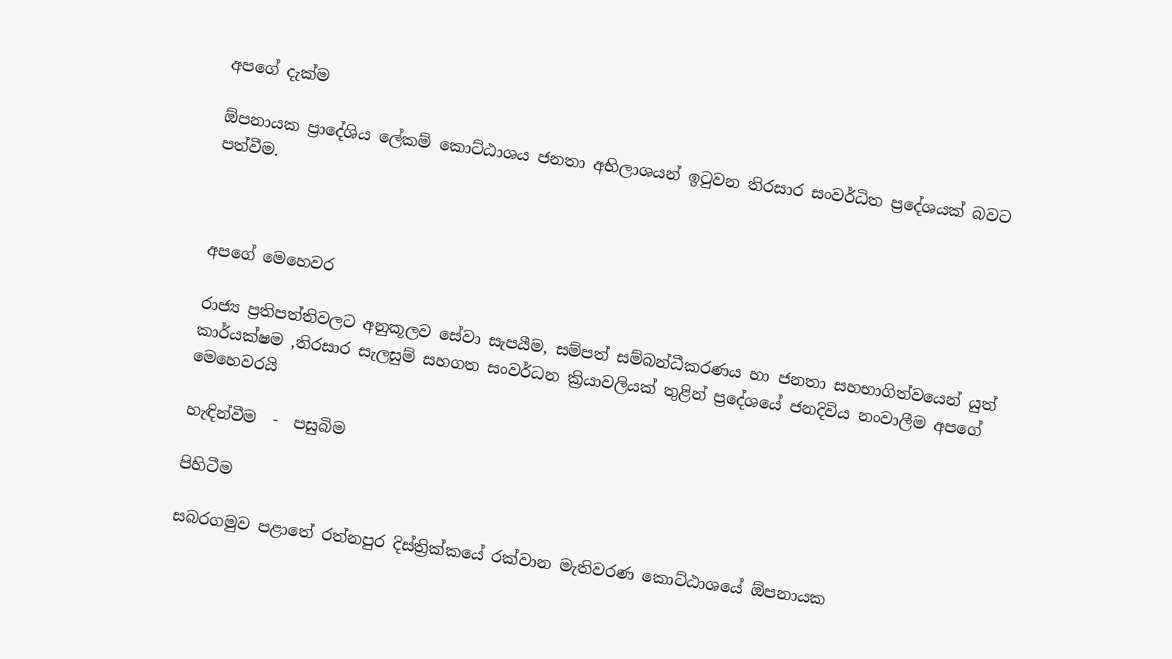අපගේ දැක්ම

ඕපනායක ප්‍රාදේශිය ලේකම් කොට්ඨාශය ජනතා අභිලාශයන් ඉටුවන තිරසාර සංවර්ධිත ප්‍රදේශයක් බවට පත්වීම.



අපගේ මෙහෙවර

රාජ්‍ය ප්‍රතිපත්තිවලට අනුකූලව සේවා සැපයීම, සම්පත් සම්බන්ධීකරණය හා ජනතා සහභාගිත්වයෙන් යුත් කාර්යක්ෂම ,තිරසාර සැලසුම් සහගත සංවර්ධන ක්‍රියාවලියක් තුළින් ප්‍රදේශයේ ජනදිවිය නංවාලීම අපගේ මෙහෙවරයි

හැඳින්වීම  -  පසුබිම

පිහිටීම

සබරගමුව පළාතේ රත්නපුර දිස්ත්‍රික්කයේ රක්වාන මැතිවරණ කොට්ඨාශයේ ඕපනායක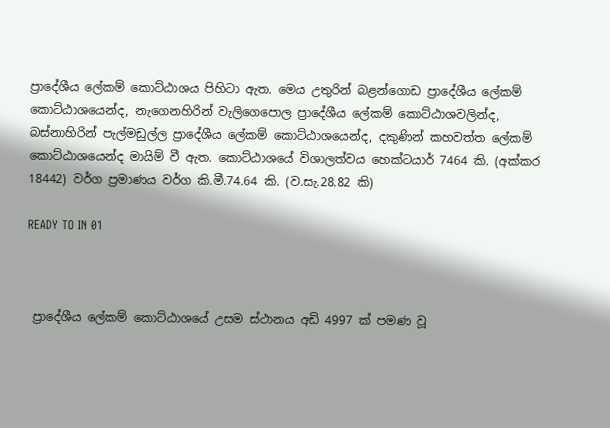ප්‍රාදේශීය ලේකම් කොට්ඨාශය පිහිටා ඇත. මෙය උතුරින් බළන්ගොඩ ප්‍රාදේශීය ලේකම් කොට්ඨාශයෙන්ද, නැගෙනහිරින් වැලිගෙපොල ප්‍රාදේශීය ලේකම් කොට්ඨාශවලින්ද, බස්නාහිරින් පැල්මඩුල්ල ප්‍රාදේශීය ලේකම් කොට්ඨාශයෙන්ද, දකුණින් කහවත්ත ලේකම් කොට්ඨාශයෙන්ද මායිම් වී ඇත. කොට්ඨාශයේ විශාලත්වය හෙක්ටයාර් 7464 කි. (අක්කර 18442) වර්ග ප්‍රමාණය වර්ග කි.මී.74.64 කි. (ව.සැ.28.82 කි)

READY TO IN 01



 ප්‍රාදේශීය ලේකම් කොට්ඨාශයේ උසම ස්ථානය අඩි 4997 ක් පමණ වූ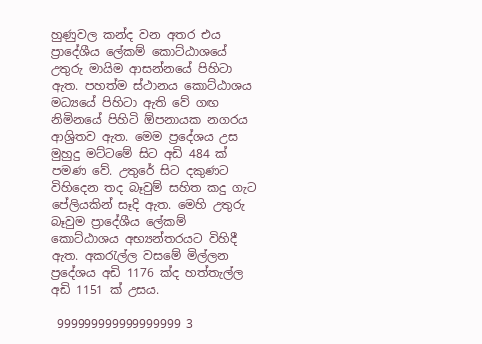හුණුවල කන්ද වන අතර එය ප්‍රාදේශීය ලේකම් කොට්ඨාශයේ උතුරු මායිම ආසන්නයේ පිහිටා ඇත. පහත්ම ස්ථානය කොට්ඨාශය මධ්‍යයේ පිහිටා ඇති වේ ගඟ නිමිනයේ පිහිටි ඕපනායක නගරය ආශ්‍රිතව ඇත. මෙම ප්‍රදේශය උස මුහුදු මට්ටමේ සිට අඩි 484 ක් පමණ වේ. උතුරේ සිට දකුණට විහිදෙන තද බෑවුම් සහිත කදු ගැට පේලියකින් සෑදි ඇත. මෙහි උතුරු බෑවුම ප්‍රාදේශීය ලේකම් කොට්ඨාශය අභ්‍යන්තරයට විහිදී ඇත. අකරැල්ල වසමේ මිල්ලන ප්‍රදේශය අඩි 1176 ක්ද හත්තැල්ල අඩි 1151 ක් උසය.

 999999999999999999 3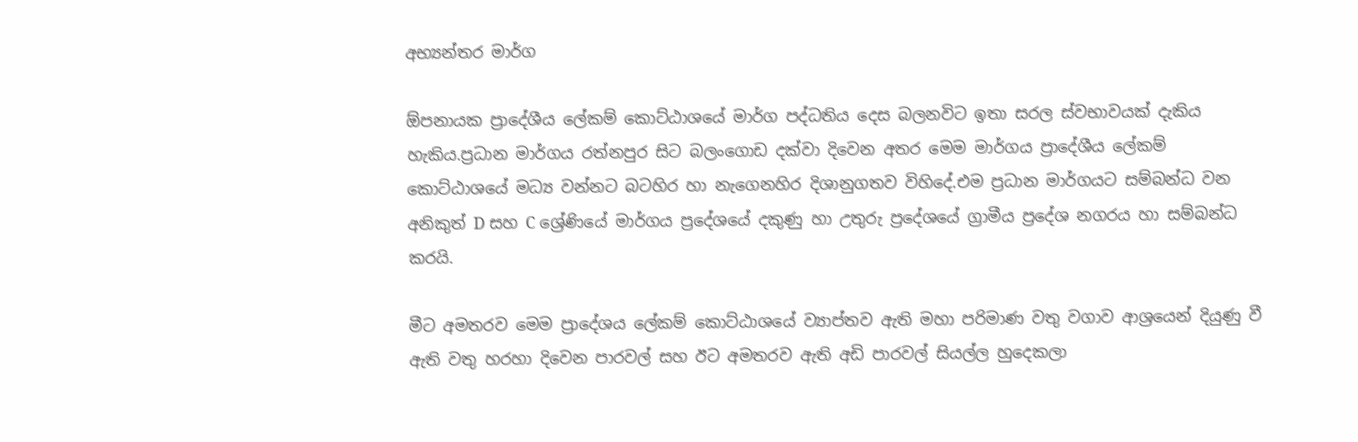අභ්‍යන්තර මාර්ග

ඕපනායක ප්‍රාදේශීය ලේකම් කොට්ඨාශයේ මාර්ග පද්ධතිය දෙස බලනවිට ඉතා සරල ස්වභාවයක් දැකිය හැකිය.ප්‍රධාන මාර්ගය රත්නපුර සිට බලංගොඩ දක්වා දිවෙන අතර මෙම මාර්ගය ප්‍රාදේශීය ලේකම් කොට්ඨාශයේ මධ්‍ය වන්නට බටහිර හා නැගෙනහිර දිශානුගතව විහිදේ.එම ප්‍රධාන මාර්ගයට සම්බන්ධ වන අනිකුත් D සහ C ශ්‍රේණියේ මාර්ගය ප්‍රදේශයේ දකුණු හා උතුරු ප්‍රදේශයේ ග්‍රාමීය ප්‍රදේශ නගරය හා සම්බන්ධ කරයි.

මීට අමතරව මෙම ප්‍රාදේශය ලේකම් කොට්ඨාශයේ ව්‍යාප්තව ඇති මහා පරිමාණ වතු වගාව ආශ්‍රයෙන් දියුණු වී ඇති වතු හරහා දිවෙන පාරවල් සහ ඊට අමතරව ඇති අඩි පාරවල් සියල්ල හුදෙකලා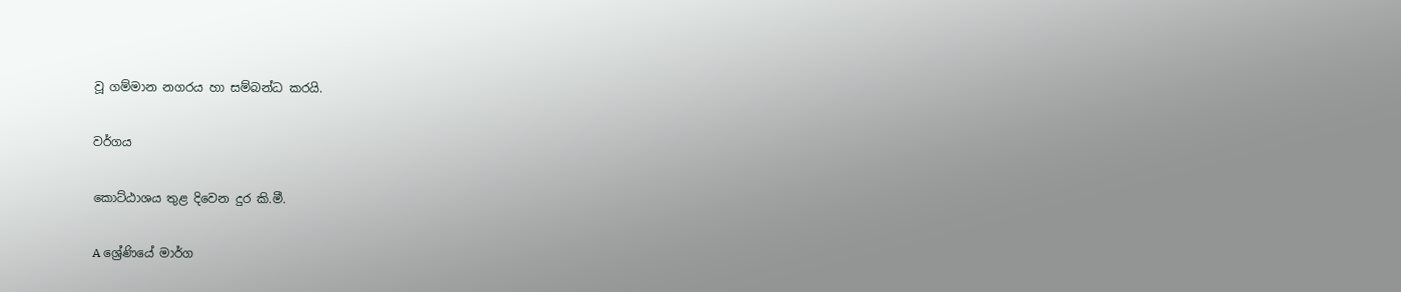වූ ගම්මාන නගරය හා සම්බන්ධ කරයි.

වර්ගය

කොට්ඨාශය තුළ දිවෙන දුර කි.මී.

A ශ්‍රේණියේ මාර්ග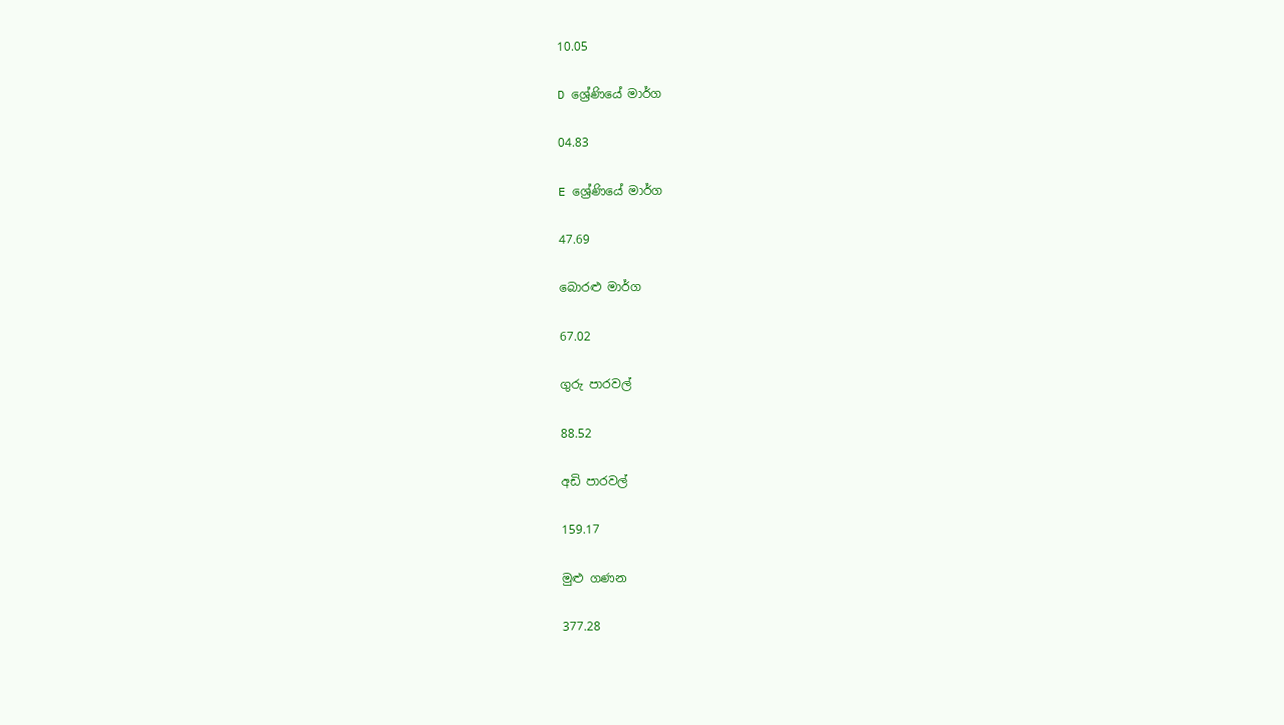10.05

D ශ්‍රේණියේ මාර්ග

04.83

E ශ්‍රේණියේ මාර්ග

47.69

බොරළු මාර්ග

67.02

ගුරු පාරවල්

88.52

අඩි පාරවල්

159.17

මුළු ගණන

377.28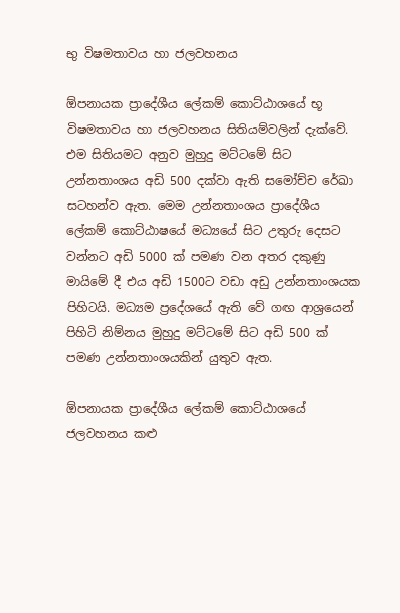භු විෂමතාවය හා ජලවහනය

ඕපනායක ප්‍රාදේශීය ලේකම් කොට්ඨාශයේ භූ විෂමතාවය හා ජලවහනය සිතියම්වලින් දැක්වේ. එම සිතියමට අනුව මුහුදු මට්ටමේ සිට උන්නතාංශය අඩි 500 දක්වා ඇති සමෝච්ච රේඛා සටහන්ව ඇත. මෙම උන්නතාංශය ප්‍රාදේශීය ලේකම් කොට්ඨාෂයේ මධ්‍යයේ සිට උතුරු දෙසට වන්නට අඩි 5000 ක් පමණ වන අතර දකුණු මායිමේ දී එය අඩි 1500ට වඩා අඩු උන්නතාංශයක පිහිටයි. මධ්‍යම ප්‍රදේශයේ ඇති වේ ගඟ ආශ්‍රයෙන් පිහිටි නිම්නය මුහුදු මට්ටමේ සිට අඩි 500 ක් පමණ උන්නතාංශයකින් යුතුව ඇත.

ඕපනායක ප්‍රාදේශීය ලේකම් කොට්ඨාශයේ ජලවහනය කළු‍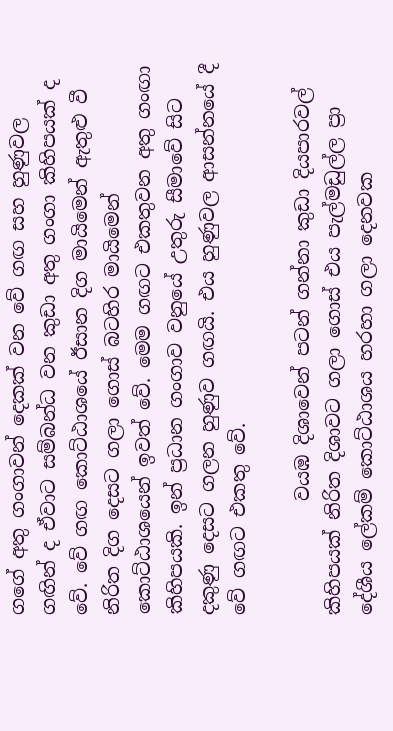ගගේ අතු ගංගාවන් දෙකක් වන වේ ගඟ සහ හුණුවල ගඟින් ද ඒවාට සම්බන්ධ වන කුඩා අතු ගංගා කිහිපයක් ද වේ. වේ ගඟ කොට්ඨාශයේ ඊසාන දිග මායිමෙන් ඇතුළු වී නිරිත දිග දෙසට ගලා ගොස් බටහිර මායිමෙන් කොට්ඨාශයෙන් ඉවත් වේ. මෙම ගඟට එකතුවන අතු ගංඟා කිහිපයකි. ඉන් ප්‍රධාන ගංගාව වනුයේ උතුරු සීමාවේ සිට දකුණු දෙසට ගලන හුණුව ගඟයි. එය හුණුවල ආසන්නයේ දී වේ ගඟට එකතු වේ.

            වයඹ දිශාවෙන් පටන් ගන්නා කුඩා දියපාරවල් කිහිපයක් නිරිත දිශාවට ගලා ගොස් එය පැල්මඩුල්ල ප්‍රා දේශීය ලේකම් කොට්ඨාශය හරහා ගලා දෙනවක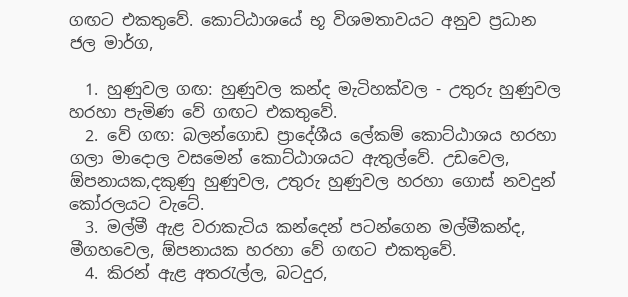ගඟට එකතුවේ. කොට්ඨාශයේ භූ විශමතාවයට අනුව ප්‍රධාන ජල මාර්ග,

  1. හුණුවල ගඟ: හුණුවල කන්ද මැටිහක්වල - උතුරු හුණුවල හරහා පැමිණ වේ ගඟට එකතුවේ.
  2. වේ ගඟ: බලන්ගොඩ ප්‍රාදේශීය ලේකම් කොට්ඨාශය හරහා ගලා මාදොල වසමෙන් කොට්ඨාශයට ඇතුල්වේ. උඩවෙල, ඕපනායක,දකුණු හුණුවල, උතුරු හුණුවල හරහා ගොස් නවදුන් කෝරලයට වැටේ.
  3. මල්මී ඇළ වරාකැටිය කන්දෙන් පටන්ගෙන මල්මීකන්ද, මීගහවෙල, ඕපනායක හරහා වේ ගඟට එකතුවේ.
  4. කිරන් ඇළ අතරැල්ල, බටදුර,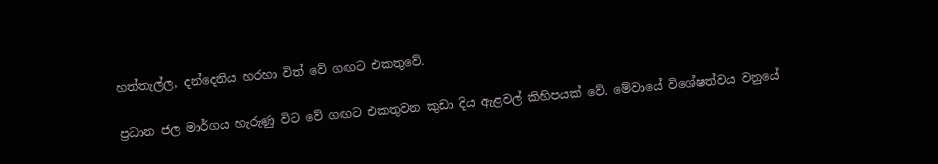හත්තැල්ල, දන්දෙනිය හරහා විත් වේ ගඟට එකතුවේ.

ප්‍රධාන ජල මාර්ගය හැරුණු විට වේ ගඟට එකතුවන කුඩා දිය ඇළවල් කිහිපයක් වේ. මේවායේ විශේෂත්වය වනුයේ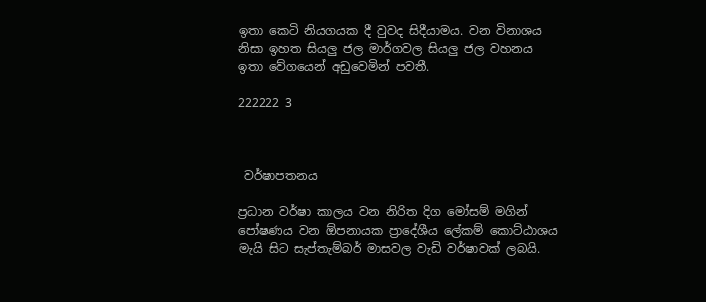ඉතා කෙටි නියගයක දී වුවද සිදීයාමය. වන විනාශය නිසා ඉහත සියලු ජල මාර්ගවල සියලු ජල වහනය ඉතා වේගයෙන් අඩුවෙමින් පවතී.

222222 3



 වර්ෂාපතනය

ප්‍රධාන වර්ෂා කාලය වන නිරිත දිග මෝසම් මගින් පෝෂණය වන ඕපනායක ප්‍රාදේශීය ලේකම් කොට්ඨාශය මැයි සිට සැප්තැම්බර් මාසවල වැඩි වර්ෂාවක් ලබයි.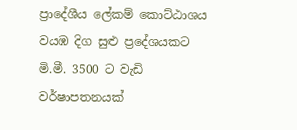ප්‍රාදේශීය ලේකම් කොට්ඨාශය වයඹ දිග සුළු ප්‍රදේශයකට මි.මී. 3500 ට වැඩි වර්ෂාපතනයක්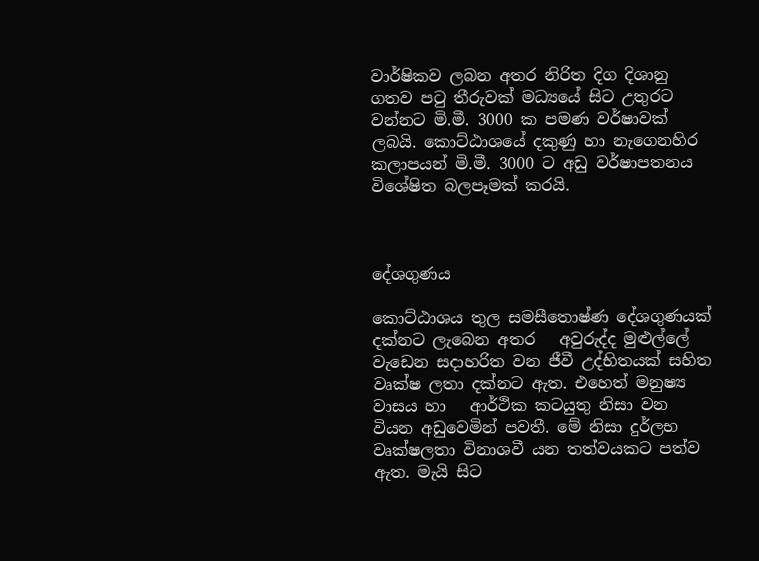වාර්ෂිකව ලබන අතර නිරිත දිග දිශානු ගතව පටු තීරුවක් මධ්‍යයේ සිට උතුරට වන්නට මි.මී. 3000 ක පමණ වර්ෂාවක් ලබයි. කොට්ඨාශයේ දකුණු හා නැගෙනහිර කලාපයන් මි.මී. 3000 ට අඩු වර්ෂාපතනය විශේෂිත බලපෑමක් කරයි.



දේශගුණය

කොට්ඨාශය තුල සමසීතොෂ්ණ දේශගුණයක් දක්නට ලැබෙන අතර   අවුරුද්ද මුළුල්ලේ වැඩෙන සදාහරිත වන ජීවී උද්භිතයක් සහිත වෘක්ෂ ලතා දක්නට ඇත. එහෙත් මනුෂ්‍ය වාසය හා   ආර්ථික කටයුතු නිසා වන වියන අඩුවෙමින් පවතී. මේ නිසා දුර්ලභ වෘක්ෂලතා විනාශවී යන තත්වයකට පත්ව ඇත. මැයි සිට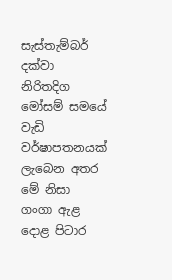සැස්තැම්බර් දක්වා නිරිතදිග මෝසම් සමයේ   වැඩි වර්ෂාපතනයක් ලැබෙන අතර මේ නිසා ගංගා ඇළ දොළ පිටාර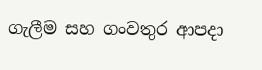ගැලීම සහ ගංවතුර ආපදා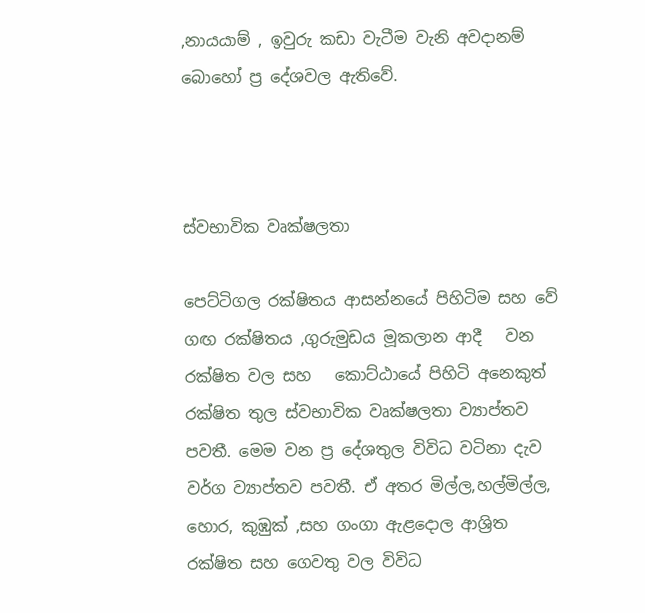,නායයාම් , ඉවුරු කඩා වැටීම වැනි අවදානම් බොහෝ ප්‍ර දේශවල ඇතිවේ.



ස්වභාවික වෘක්ෂලතා

පෙට්ටිගල රක්ෂිතය ආසන්නයේ පිහිටිම සහ වේ ගඟ රක්ෂිතය ,ගුරුමුඩය මූකලාන ආදී   වන රක්ෂිත වල සහ   කොට්ඨායේ පිහිටි අනෙකුත් රක්ෂිත තුල ස්වභාවික වෘක්ෂලතා ව්‍යාප්තව පවතී. මෙම වන ප්‍ර දේශතුල විවිධ වටිනා දැව වර්ග ව්‍යාප්තව පවතී. ඒ අතර මිල්ල,හල්මිල්ල, හොර, කුඹුක් ,සහ ගංගා ඇළදොල ආශ්‍රිත රක්ෂිත සහ ගෙවතු වල විවිධ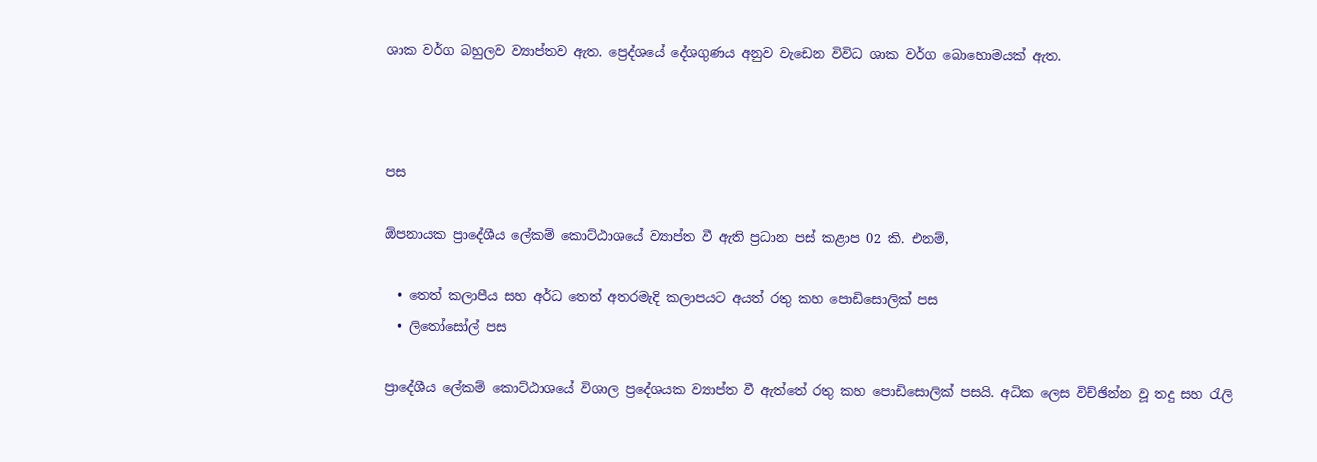ශාක වර්ග බහුලව ව්‍යාප්තව ඇත. ප්‍රෙද්ශයේ දේශගුණය අනුව වැඩෙන විවිධ ශාක වර්ග බොහොමයක් ඇත.



පස

ඕපනායක ප්‍රාදේශීය ලේකම් කොට්ඨාශයේ ව්‍යාප්ත වී ඇති ප්‍රධාන පස් කළාප 02 කි. එනම්,

  • තෙත් කලාපීය සහ අර්ධ තෙත් අතරමැදි කලාපයට අයත් රතු කහ පොඩිසොලික් පස
  • ලිතෝසෝල් පස

ප්‍රාදේශීය ලේකම් කොට්ඨාශයේ විශාල ප්‍රදේශයක ව්‍යාප්ත වී ඇත්තේ රතු කහ පොඩිසොලික් පසයි. අධික ලෙස විච්ඡින්න වූ තදු සහ රැලි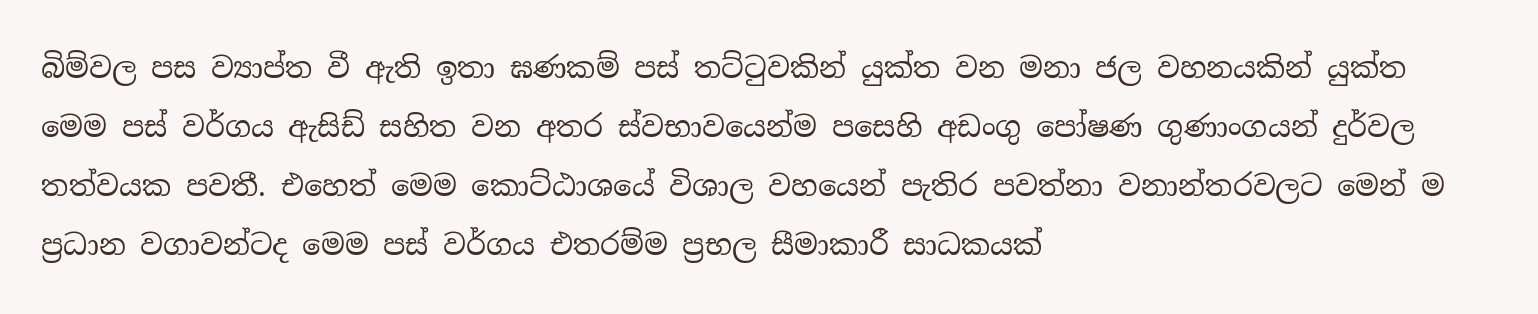බිම්වල පස ව්‍යාප්ත වී ඇති ඉතා ඝණකම් පස් තට්ටුවකින් යුක්ත වන මනා ජල වහනයකින් යුක්ත මෙම පස් වර්ගය ඇසිඩ් සහිත වන අතර ස්වභාවයෙන්ම පසෙහි අඩංගු පෝෂණ ගුණාංගයන් දුර්වල තත්වයක පවතී. එහෙත් මෙම කොට්ඨාශයේ විශාල වහයෙන් පැතිර පවත්නා වනාන්තරවලට මෙන් ම ප්‍රධාන වගාවන්ටද මෙම පස් වර්ගය එතරම්ම ප්‍රභල සීමාකාරී සාධකයක්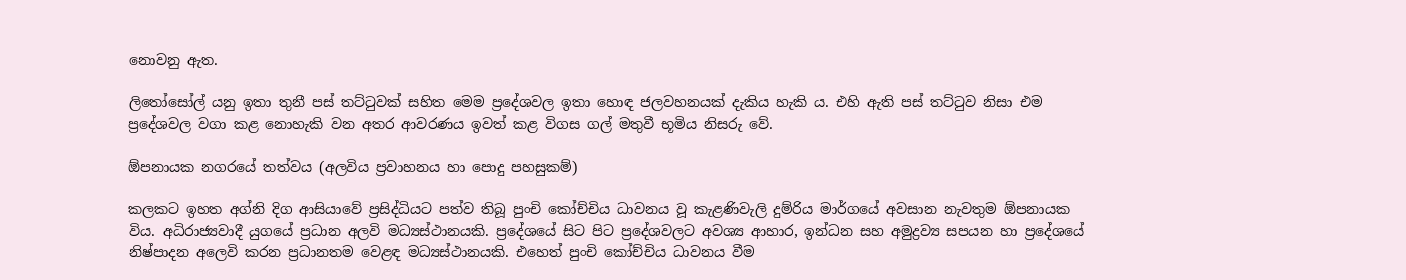නොවනු ඇත.

ලිතෝසෝල් යනු ඉතා තුනී පස් තට්ටුවක් සහිත මෙම ප්‍රදේශවල ඉතා හොඳ ජලවහනයක් දැකිය හැකි ය. එහි ඇති පස් තට්ටුව නිසා එම ප්‍රදේශවල වගා කළ නොහැකි වන අතර ආවරණය ඉවත් කළ විගස ගල් මතුවී භූමිය නිසරු වේ.

ඕපනායක නගරයේ තත්වය (අලවිය ප්‍රවාහනය හා පොදු පහසුකම්)

කලකට ඉහත අග්නි දිග ආසියාවේ ප්‍රසිද්ධියට පත්ව තිබූ පුංචි කෝච්චිය ධාවනය වූ කැළණිවැලි දුම්රිය මාර්ගයේ අවසාන නැවතුම ඕපනායක විය. අධිරාජ්‍යවාදී යුගයේ ප්‍රධාන අලවි මධ්‍යස්ථානයකි. ප්‍රදේශයේ සිට පිට ප්‍රදේශවලට අවශ්‍ය ආහාර, ඉන්ධන සහ අමුද්‍රව්‍ය සපයන හා ප්‍රදේශයේ නිෂ්පාදන අලෙවි කරන ප්‍රධානතම වෙළ‍ඳ මධ්‍යස්ථානයකි. එහෙත් පුංචි කෝච්චිය ධාවනය වීම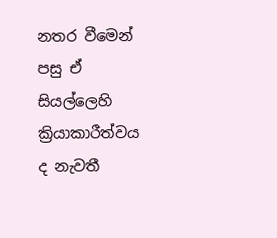නතර වීමෙන් පසු ඒ සියල්ලෙහි ක්‍රියාකාරීත්වය ද නැවතී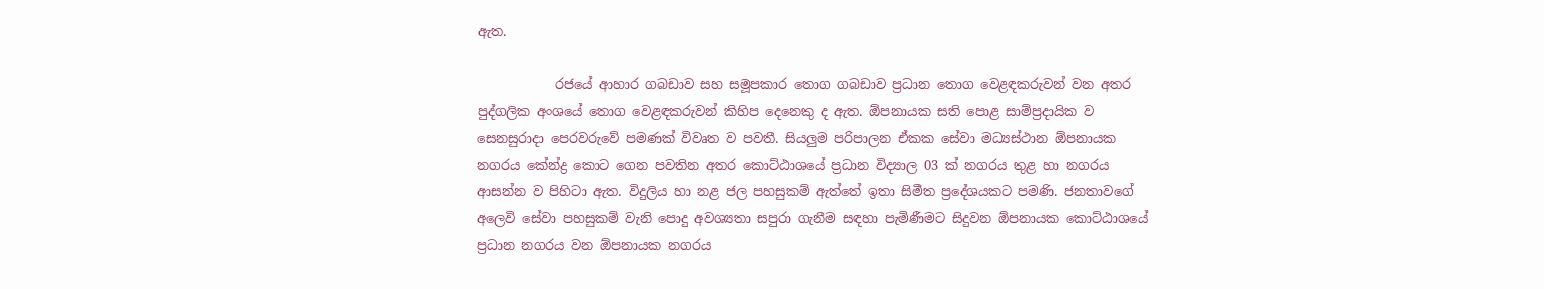ඇත.

            රජයේ ආහාර ගබඩාව සහ සමූපකාර තොග ගබඩාව ප්‍රධාන තොග වෙළඳකරුවන් වන අතර පුද්ගලික අංශයේ තොග වෙළඳකරුවන් කිහිප දෙනෙකු ද ඇත. ඕපනායක සති පොළ සාම්ප්‍රදායික ව සෙනසුරාදා පෙරවරුවේ පමණක් විවෘත ව පවතී. සියලුම පරිපාලන ඒකක සේවා මධ්‍යස්ථාන ඕපනායක නගරය කේන්ද්‍ර කොට ගෙන පවතින අතර කොට්ඨාශයේ ප්‍රධාන විද්‍යාල 03 ක් නගරය තුළ හා නගරය ආසන්න ව පිහිටා ඇත. විදුලිය හා නළ ජල පහසුකම් ඇත්තේ ඉතා සිමීත ප්‍රදේශයකට පමණි. ජනතාවගේ අලෙවි සේවා පහසුකම් වැනි පොදු අවශ්‍යතා සපුරා ගැනීම සඳහා පැමිණීමට සිදුවන ඕපනායක කොට්ඨාශයේ ප්‍රධාන නගරය වන ඕපනායක නගරය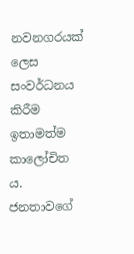නවනගරයක් ලෙස සංවර්ධනය කිරීම ඉතාමත්ම කාලෝචිත ය. ජනතාවගේ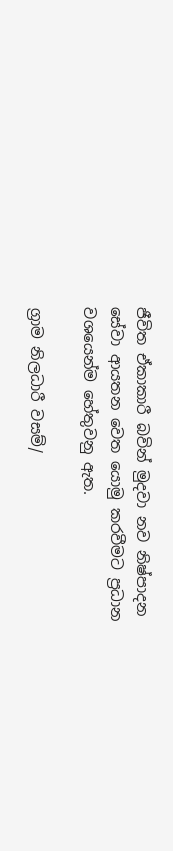ජීවිත ඒකාකාරී බවින් මුදවා නව නිෂ්පාදන සේවා ආයතන වෙත යොමු කරවීමට ප්‍රධාන වශයෙන්ම හේතුවනු ඇත.

ග්‍රාම නිලධාරී වසම්/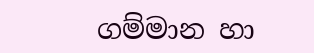ගම්මාන හා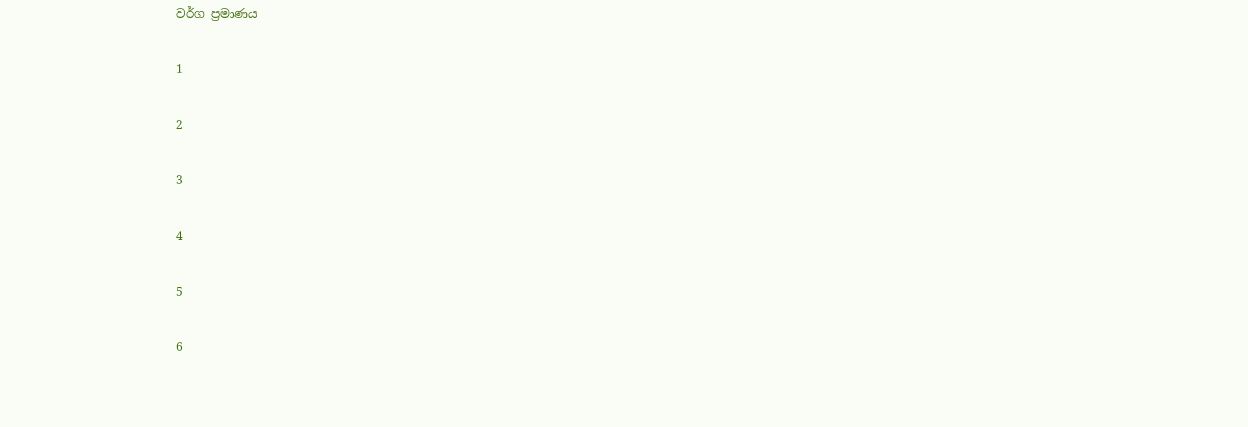වර්ග ප්‍රමාණය

1

2

3

4

5

6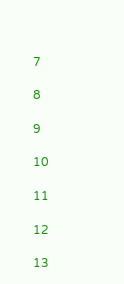7

8

9

10

11

12

13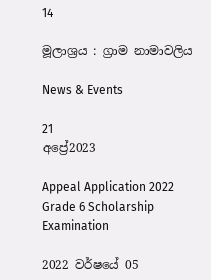14

මූලාශ්‍රය : ග්‍රාම නාමාවලිය

News & Events

21
අප්‍රේ2023

Appeal Application 2022 Grade 6 Scholarship Examination

2022 වර්ෂයේ 05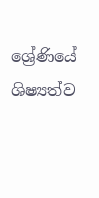ශ්‍රේණියේ ශිෂ්‍යත්ව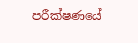පරීක්ෂණයේ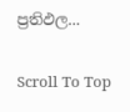ප්‍රතිඵල...

Scroll To Top